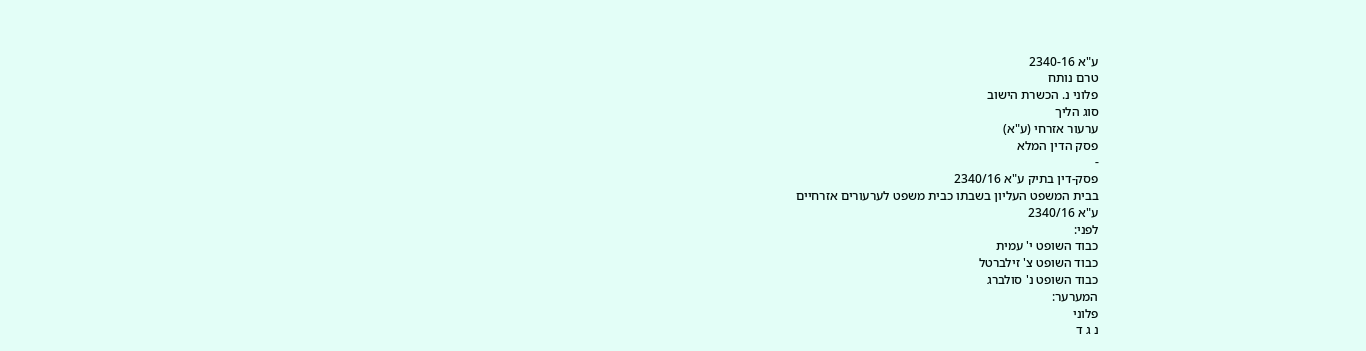ע"א 2340-16
טרם נותח
פלוני נ. הכשרת הישוב
סוג הליך
ערעור אזרחי (ע"א)
פסק הדין המלא
-
פסק-דין בתיק ע"א 2340/16
בבית המשפט העליון בשבתו כבית משפט לערעורים אזרחיים
ע"א 2340/16
לפני:
כבוד השופט י' עמית
כבוד השופט צ' זילברטל
כבוד השופט נ' סולברג
המערער:
פלוני
נ ג ד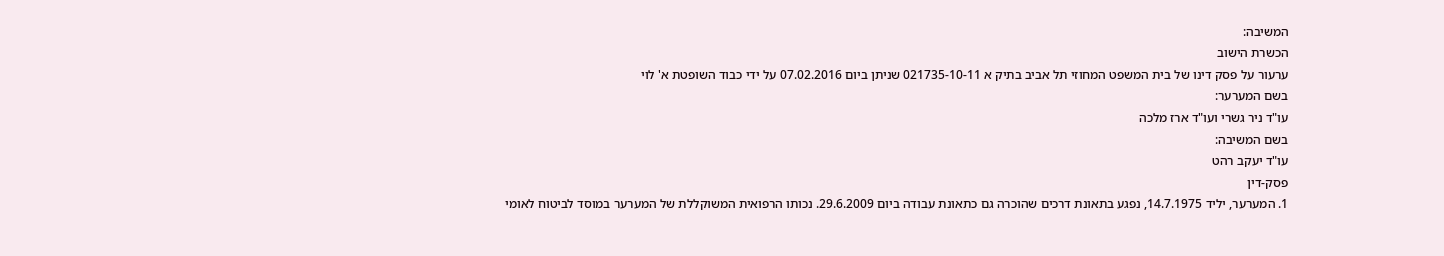המשיבה:
הכשרת הישוב
ערעור על פסק דינו של בית המשפט המחוזי תל אביב בתיק א 021735-10-11 שניתן ביום 07.02.2016 על ידי כבוד השופטת א' לוי
בשם המערער:
עו"ד ניר גשרי ועו"ד ארז מלכה
בשם המשיבה:
עו"ד יעקב רהט
פסק-דין
1. המערער, יליד 14.7.1975, נפגע בתאונת דרכים שהוכרה גם כתאונת עבודה ביום 29.6.2009. נכותו הרפואית המשוקללת של המערער במוסד לביטוח לאומי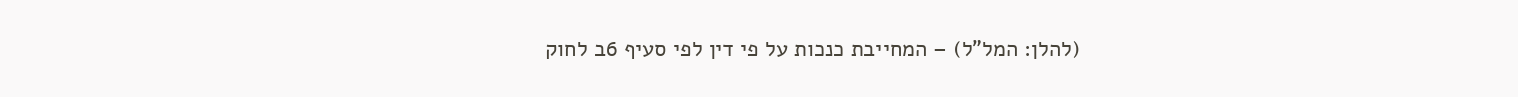(להלן: המל"ל) – המחייבת כנכות על פי דין לפי סעיף 6ב לחוק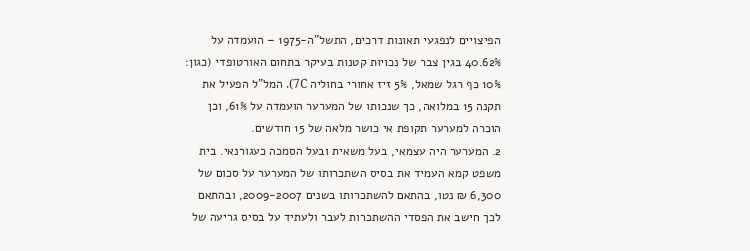הפיצויים לנפגעי תאונות דרכים, התשל"ה-1975 – הועמדה על 40.62% בגין צבר של נכויות קטנות בעיקר בתחום האורטופדי (כגון: 10% כף רגל שמאל, 5% זיז אחורי בחוליה 7C). המל"ל הפעיל את תקנה 15 במלואה, כך שנכותו של המערער הועמדה על 61%, וכן הוכרה למערער תקופת אי כושר מלאה של 15 חודשים.
2. המערער היה עצמאי, בעל משאית ובעל הסמכה כעגורנאי. בית משפט קמא העמיד את בסיס השתכרותו של המערער על סכום של 6,300 ₪ נטו, בהתאם להשתכרותו בשנים 2009-2007, ובהתאם לכך חישב את הפסדי ההשתכרות לעבר ולעתיד על בסיס גריעה של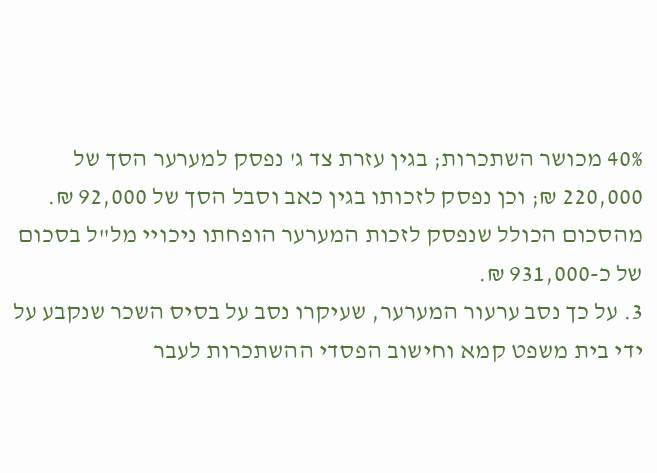40% מכושר השתכרות; בגין עזרת צד ג' נפסק למערער הסך של 220,000 ₪; וכן נפסק לזכותו בגין כאב וסבל הסך של 92,000 ₪. מהסכום הכולל שנפסק לזכות המערער הופחתו ניכויי מל"ל בסכום של כ-931,000 ₪.
3. על כך נסב ערעור המערער, שעיקרו נסב על בסיס השכר שנקבע על ידי בית משפט קמא וחישוב הפסדי ההשתכרות לעבר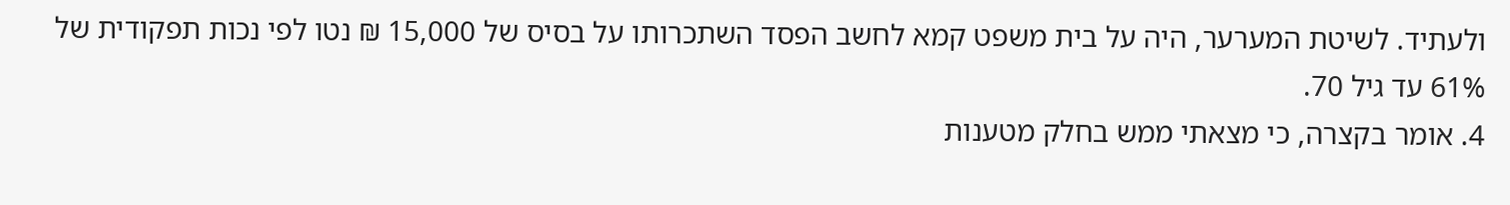ולעתיד. לשיטת המערער, היה על בית משפט קמא לחשב הפסד השתכרותו על בסיס של 15,000 ₪ נטו לפי נכות תפקודית של 61% עד גיל 70.
4. אומר בקצרה, כי מצאתי ממש בחלק מטענות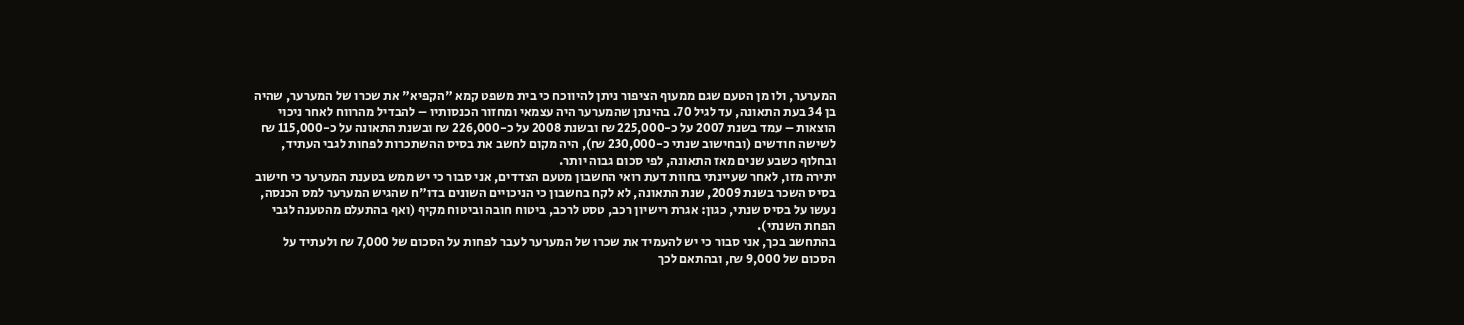המערער, ולו מן הטעם שגם ממעוף הציפור ניתן להיווכח כי בית משפט קמא "הקפיא" את שכרו של המערער, שהיה בן 34 בעת התאונה, עד לגיל 70. בהינתן שהמערער היה עצמאי ומחזור הכנסותיו – להבדיל מהרווח לאחר ניכוי הוצאות – עמד בשנת 2007 על כ-225,000 ₪ ובשנת 2008 על כ-226,000 ₪ ובשנת התאונה על כ-115,000 ₪ לשישה חודשים (ובחישוב שנתי כ-230,000 ₪), היה מקום לחשב את בסיס ההשתכרות לפחות לגבי העתיד, ובחלוף כשבע שנים מאז התאונה, לפי סכום גבוה יותר.
יתירה מזו, לאחר שעיינתי בחוות דעת רואי החשבון מטעם הצדדים, אני סבור כי יש ממש בטענת המערער כי חישוב בסיס השכר בשנת 2009, שנת התאונה, לא לקח בחשבון כי הניכויים השונים בדו"ח שהגיש המערער למס הכנסה, נעשו על בסיס שנתי, כגון: אגרת רישיון רכב, טסט לרכב, ביטוח חובה וביטוח מקיף (ואף בהתעלם מהטענה לגבי הפחת השנתי).
בהתחשב בכך, אני סבור כי יש להעמיד את שכרו של המערער לעבר לפחות על הסכום של 7,000 ₪ ולעתיד על הסכום של 9,000 ₪, ובהתאם לכך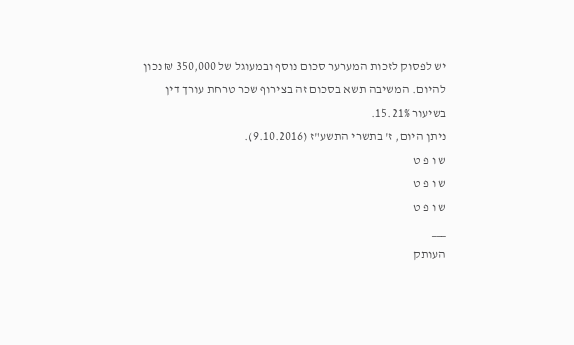יש לפסוק לזכות המערער סכום נוסף ובמעוגל של 350,000 ₪ נכון להיום. המשיבה תשא בסכום זה בצירוף שכר טרחת עורך דין בשיעור 15.21%.
ניתן היום, ז' בתשרי התשע"ז (9.10.2016).
ש ו פ ט
ש ו פ ט
ש ו פ ט
___
העותק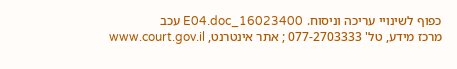כפוף לשינויי עריכה וניסוח. 16023400_E04.doc עכב
מרכז מידע, טל' 077-2703333 ; אתר אינטרנט, www.court.gov.il